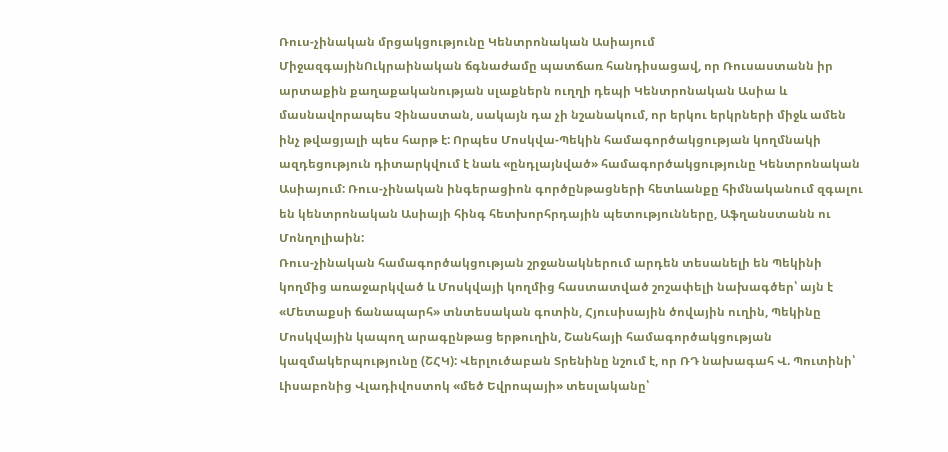Ռուս-չինական մրցակցությունը Կենտրոնական Ասիայում
ՄիջազգայինՈւկրաինական ճգնաժամը պատճառ հանդիսացավ, որ Ռուսաստանն իր արտաքին քաղաքականության սլաքներն ուղղի դեպի Կենտրոնական Ասիա և մասնավորապես Չինաստան, սակայն դա չի նշանակում, որ երկու երկրների միջև ամեն ինչ թվացյալի պես հարթ է: Որպես Մոսկվա-Պեկին համագործակցության կողմնակի ազդեցություն դիտարկվում է նաև «ընդլայնված» համագործակցությունը Կենտրոնական Ասիայում: Ռուս-չինական ինգերացիոն գործընթացների հետևանքը հիմնականում զգալու են կենտրոնական Ասիայի հինգ հետխորհրդային պետությունները, Աֆղանստանն ու Մոնղոլիաին:
Ռուս-չինական համագործակցության շրջանակներում արդեն տեսանելի են Պեկինի կողմից առաջարկված և Մոսկվայի կողմից հաստատված շոշափելի նախագծեր՝ այն է «Մետաքսի ճանապարհ» տնտեսական գոտին, Հյուսիսային ծովային ուղին, Պեկինը Մոսկվային կապող արագընթաց երթուղին, Շանհայի համագործակցության կազմակերպությունը (ՇՀԿ): Վերլուծաբան Տրենինը նշում է, որ ՌԴ նախագահ Վ. Պուտինի՝ Լիսաբոնից Վլադիվոստոկ «մեծ Եվրոպայի» տեսլականը՝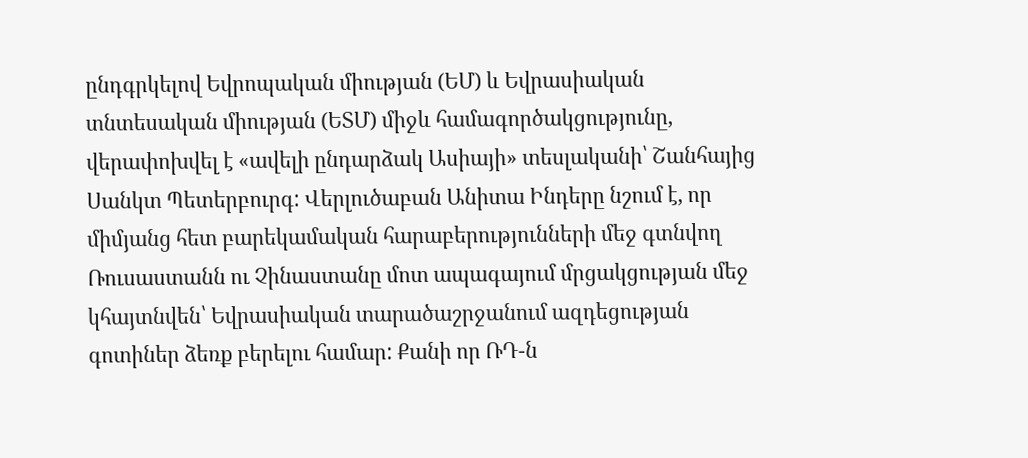ընդգրկելով Եվրոպական միության (ԵՄ) և Եվրասիական տնտեսական միության (ԵՏՄ) միջև համագործակցությունը, վերափոխվել է «ավելի ընդարձակ Ասիայի» տեսլականի՝ Շանհայից Սանկտ Պետերբուրգ: Վերլուծաբան Անիտա Ինդերը նշում է, որ միմյանց հետ բարեկամական հարաբերությունների մեջ գտնվող Ռուսաստանն ու Չինաստանը մոտ ապագայում մրցակցության մեջ կհայտնվեն՝ Եվրասիական տարածաշրջանում ազդեցության գոտիներ ձեռք բերելու համար: Քանի որ ՌԴ-ն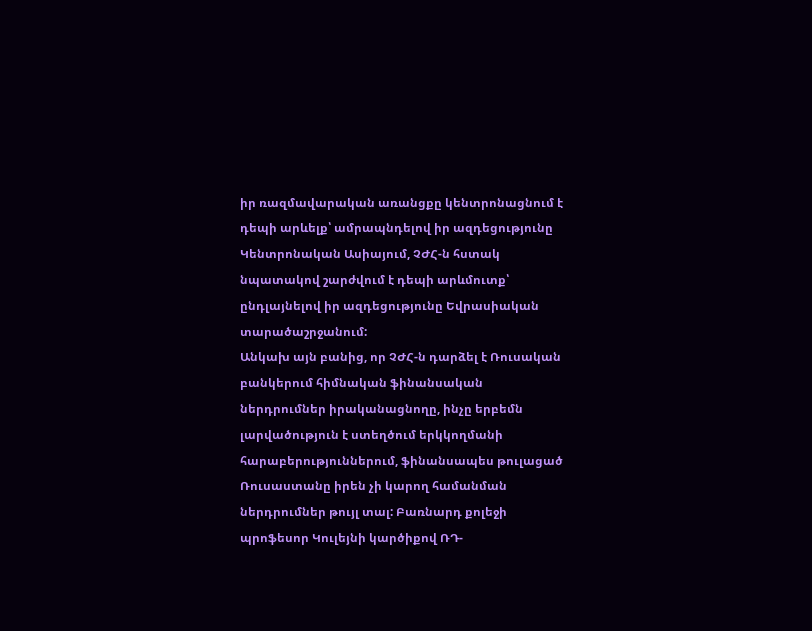իր ռազմավարական առանցքը կենտրոնացնում է դեպի արևելք՝ ամրապնդելով իր ազդեցությունը Կենտրոնական Ասիայում, ՉԺՀ-ն հստակ նպատակով շարժվում է դեպի արևմուտք՝ ընդլայնելով իր ազդեցությունը Եվրասիական տարածաշրջանում:
Անկախ այն բանից, որ ՉԺՀ-ն դարձել է Ռուսական բանկերում հիմնական ֆինանսական ներդրումներ իրականացնողը, ինչը երբեմն լարվածություն է ստեղծում երկկողմանի հարաբերություններում, ֆինանսապես թուլացած Ռուսաստանը իրեն չի կարող համանման ներդրումներ թույլ տալ: Բառնարդ քոլեջի պրոֆեսոր Կուլեյնի կարծիքով ՌԴ-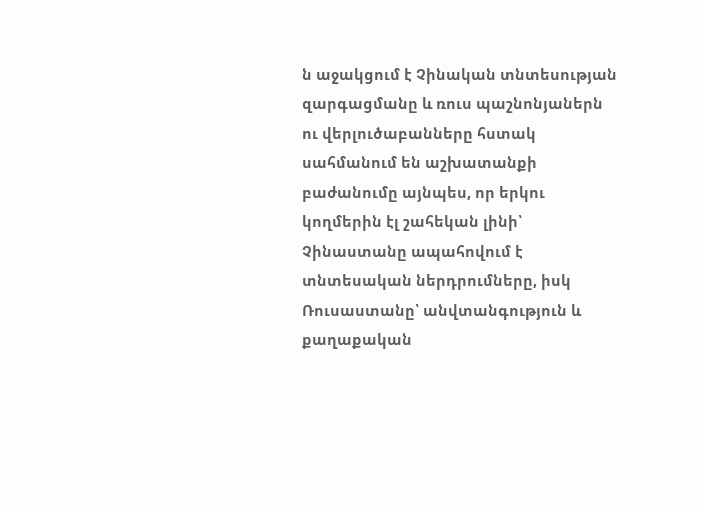ն աջակցում է Չինական տնտեսության զարգացմանը և ռուս պաշնոնյաներն ու վերլուծաբանները հստակ սահմանում են աշխատանքի բաժանումը այնպես, որ երկու կողմերին էլ շահեկան լինի՝ Չինաստանը ապահովում է տնտեսական ներդրումները, իսկ Ռուսաստանը՝ անվտանգություն և քաղաքական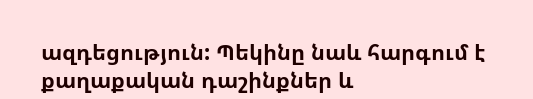ազդեցություն: Պեկինը նաև հարգում է քաղաքական դաշինքներ և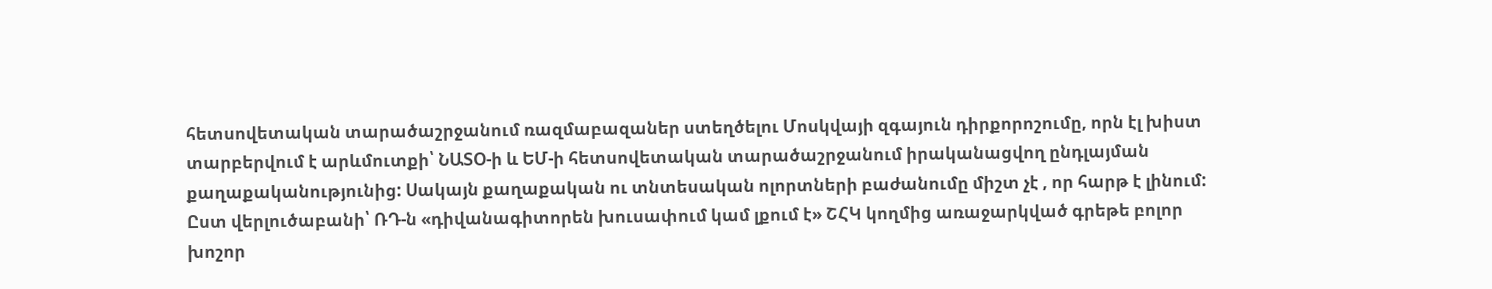հետսովետական տարածաշրջանում ռազմաբազաներ ստեղծելու Մոսկվայի զգայուն դիրքորոշումը, որն էլ խիստ տարբերվում է արևմուտքի՝ ՆԱՏՕ-ի և ԵՄ-ի հետսովետական տարածաշրջանում իրականացվող ընդլայման քաղաքականությունից: Սակայն քաղաքական ու տնտեսական ոլորտների բաժանումը միշտ չէ , որ հարթ է լինում:
Ըստ վերլուծաբանի՝ ՌԴ-ն «դիվանագիտորեն խուսափում կամ լքում է» ՇՀԿ կողմից առաջարկված գրեթե բոլոր խոշոր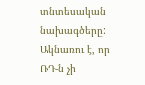տնտեսական նախագծերը: Ակնառու է, որ ՌԴ-ն չի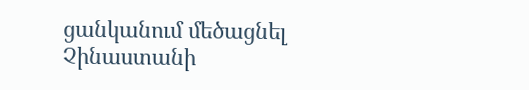ցանկանում մեծացնել Չինաստանի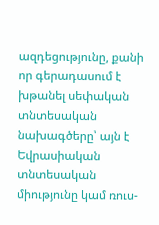ազդեցությունը, քանի որ գերադասում է խթանել սեփական տնտեսական նախագծերը՝ այն է Եվրասիական տնտեսական միությունը կամ ռուս-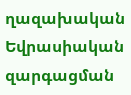ղազախական Եվրասիական զարգացման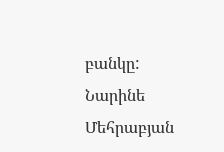բանկը:
Նարինե Մեհրաբյան